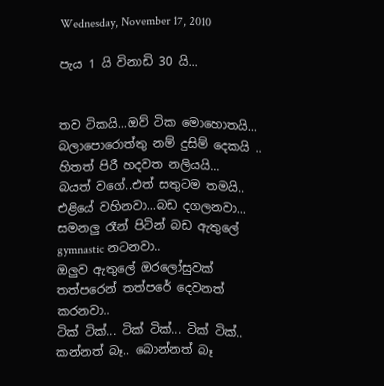Wednesday, November 17, 2010

පැය 1 යි විනාඩි 30 යි...


තව ටිකයි...ඔව් ටික මොහොතයි...
බලාපොරොත්තු නම් දුසිම් දෙකයි ..
හිතත් පිරී හදවත නලියයි...
බයත් වගේ..එත් සතුටම තමයි..
එළියේ වහිනවා...බඩ දගලනවා...
සමනලු රෑන් පිටින් බඩ ඇතුලේ gymnastic නටනවා..
ඔලුව ඇතුලේ ඔරලෝසුවක්
තත්පරෙන් තත්පරේ දෙවනත් කරනවා..
ටික් ටික්... ටික් ටික්... ටික් ටික්..
කන්නත් බෑ.. බොන්නත් බෑ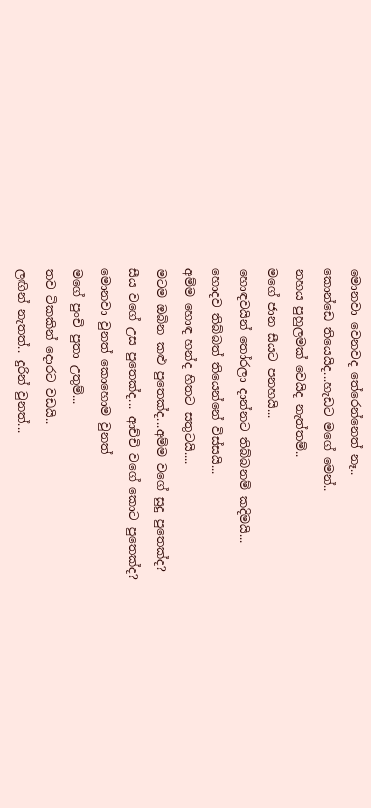මොනවා වෙනවද තේරෙන්නෙත් නෑ..
කොන්ඩෙ තියෙයිද...හැඩට මගේ මෙන්..
නහය පුහුලමක් වෙයිද නැත්තම්..
මගේ ජාන සීයට පනහයි...
හොඳවයින් තෝරලා දාන්නට තිබ්බනම් කදිමයි...
හොදව තිබ්බත් තියෙන්නේ විස්සයි...
අම්ම හොඳ හන්ද හිතට සතුටයි....
මටම ඔබින කළු පුතෙක්ද...අම්ම වගේ සුදු පුතෙක්ද?
සීය වගේ උස පුතෙක්ද... ආච්චි වගේ කොට පුතෙක්ද?
මොනවා වුනත් කොහොම වුනත්
මගේ පුංචි පුතා උතුම්...
තව ටිකකින් දොරට වඩයි..
ලඟින් නැතත්.. දුරින් වුනත්...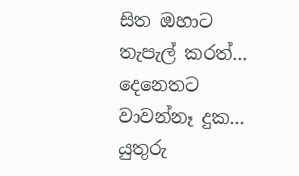සිත ඔහාට තැපැල් කරත්...
දෙනෙතට වාවන්නෑ දුක...
යුතුරු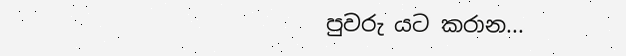පුවරු යට කරාන...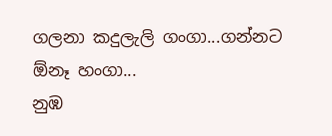ගලනා කදුලැලි ගංගා...ගන්නට ඕනෑ හංගා...
නුඹ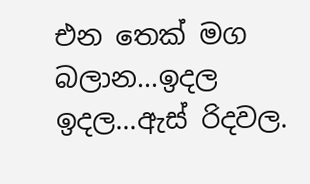එන තෙක් මග බලාන...ඉදල ඉදල...ඇස් රිදවල.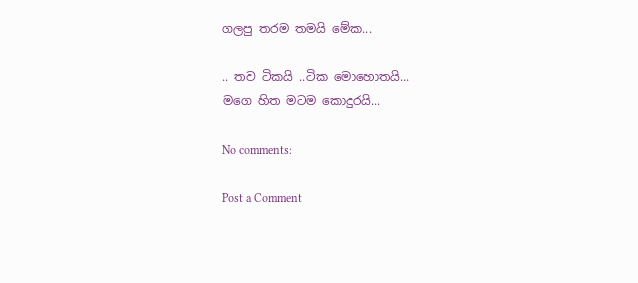ගලපු තරම තමයි මේක...

.. තව ටිකයි ..ටික මොහොතයි...
මගෙ හිත මටම කොදුරයි...

No comments:

Post a Comment